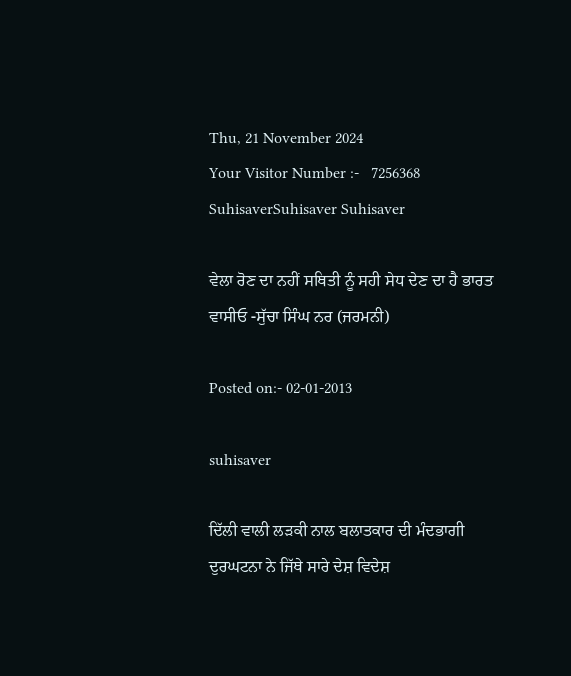Thu, 21 November 2024
Your Visitor Number :-   7256368
SuhisaverSuhisaver Suhisaver

ਵੇਲਾ ਰੋਣ ਦਾ ਨਹੀਂ ਸਥਿਤੀ ਨੂੰ ਸਹੀ ਸੇਧ ਦੇਣ ਦਾ ਹੈ ਭਾਰਤ ਵਾਸੀਓ -ਸੁੱਚਾ ਸਿੰਘ ਨਰ (ਜਰਮਨੀ)

Posted on:- 02-01-2013

suhisaver

ਦਿੱਲੀ ਵਾਲੀ ਲੜਕੀ ਨਾਲ ਬਲਾਤਕਾਰ ਦੀ ਮੰਦਭਾਗੀ ਦੁਰਘਟਨਾ ਨੇ ਜਿੱਥੇ ਸਾਰੇ ਦੇਸ਼ ਵਿਦੇਸ਼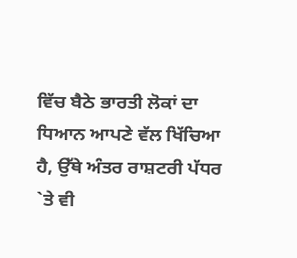ਵਿੱਚ ਬੈਠੇ ਭਾਰਤੀ ਲੋਕਾਂ ਦਾ ਧਿਆਨ ਆਪਣੇ ਵੱਲ ਖਿੱਚਿਆ  ਹੈ, ਉੱਥੇ ਅੰਤਰ ਰਾਸ਼ਟਰੀ ਪੱਧਰ `ਤੇ ਵੀ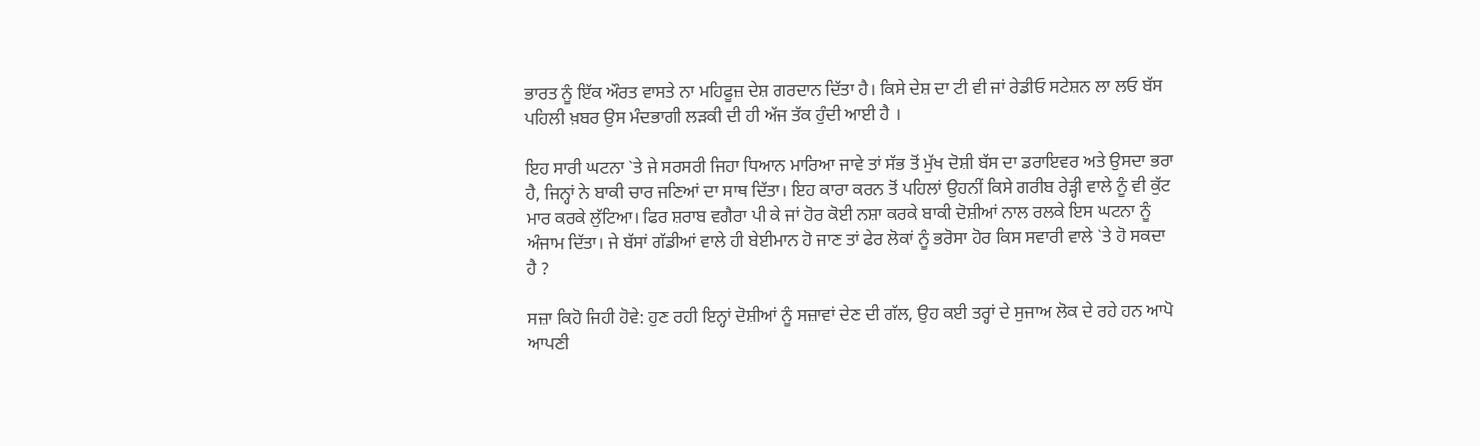ਭਾਰਤ ਨੂੰ ਇੱਕ ਔਰਤ ਵਾਸਤੇ ਨਾ ਮਹਿਫੂਜ਼ ਦੇਸ਼ ਗਰਦਾਨ ਦਿੱਤਾ ਹੈ। ਕਿਸੇ ਦੇਸ਼ ਦਾ ਟੀ ਵੀ ਜਾਂ ਰੇਡੀਓ ਸਟੇਸ਼ਨ ਲਾ ਲਓ ਬੱਸ ਪਹਿਲੀ ਖ਼ਬਰ ਉਸ ਮੰਦਭਾਗੀ ਲੜਕੀ ਦੀ ਹੀ ਅੱਜ ਤੱਕ ਹੁੰਦੀ ਆਈ ਹੈ ।

ਇਹ ਸਾਰੀ ਘਟਨਾ `ਤੇ ਜੇ ਸਰਸਰੀ ਜਿਹਾ ਧਿਆਨ ਮਾਰਿਆ ਜਾਵੇ ਤਾਂ ਸੱਭ ਤੋਂ ਮੁੱਖ ਦੋਸ਼ੀ ਬੱਸ ਦਾ ਡਰਾਇਵਰ ਅਤੇ ਉਸਦਾ ਭਰਾ ਹੈ, ਜਿਨ੍ਹਾਂ ਨੇ ਬਾਕੀ ਚਾਰ ਜਣਿਆਂ ਦਾ ਸਾਥ ਦਿੱਤਾ। ਇਹ ਕਾਰਾ ਕਰਨ ਤੋਂ ਪਹਿਲਾਂ ਉਹਨੀਂ ਕਿਸੇ ਗਰੀਬ ਰੇੜ੍ਹੀ ਵਾਲੇ ਨੂੰ ਵੀ ਕੁੱਟ ਮਾਰ ਕਰਕੇ ਲੁੱਟਿਆ। ਫਿਰ ਸ਼ਰਾਬ ਵਗੈਰਾ ਪੀ ਕੇ ਜਾਂ ਹੋਰ ਕੋਈ ਨਸ਼ਾ ਕਰਕੇ ਬਾਕੀ ਦੋਸ਼ੀਆਂ ਨਾਲ ਰਲਕੇ ਇਸ ਘਟਨਾ ਨੂੰ ਅੰਜਾਮ ਦਿੱਤਾ। ਜੇ ਬੱਸਾਂ ਗੱਡੀਆਂ ਵਾਲੇ ਹੀ ਬੇਈਮਾਨ ਹੋ ਜਾਣ ਤਾਂ ਫੇਰ ਲੋਕਾਂ ਨੂੰ ਭਰੋਸਾ ਹੋਰ ਕਿਸ ਸਵਾਰੀ ਵਾਲੇ `ਤੇ ਹੋ ਸਕਦਾ ਹੈ ?

ਸਜ਼ਾ ਕਿਹੋ ਜਿਹੀ ਹੋਵੇ: ਹੁਣ ਰਹੀ ਇਨ੍ਹਾਂ ਦੋਸ਼ੀਆਂ ਨੂੰ ਸਜ਼ਾਵਾਂ ਦੇਣ ਦੀ ਗੱਲ, ਉਹ ਕਈ ਤਰ੍ਹਾਂ ਦੇ ਸੁਜਾਅ ਲੋਕ ਦੇ ਰਹੇ ਹਨ ਆਪੋ ਆਪਣੀ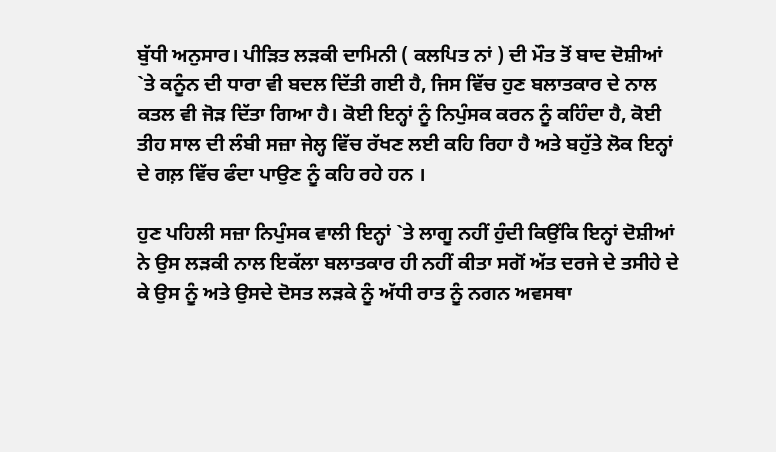ਬੁੱਧੀ ਅਨੁਸਾਰ। ਪੀੜਿਤ ਲੜਕੀ ਦਾਮਿਨੀ ( ਕਲਪਿਤ ਨਾਂ ) ਦੀ ਮੌਤ ਤੋਂ ਬਾਦ ਦੋਸ਼ੀਆਂ `ਤੇ ਕਨੂੰਨ ਦੀ ਧਾਰਾ ਵੀ ਬਦਲ ਦਿੱਤੀ ਗਈ ਹੈ, ਜਿਸ ਵਿੱਚ ਹੁਣ ਬਲਾਤਕਾਰ ਦੇ ਨਾਲ ਕਤਲ ਵੀ ਜੋੜ ਦਿੱਤਾ ਗਿਆ ਹੈ। ਕੋਈ ਇਨ੍ਹਾਂ ਨੂੰ ਨਿਪੁੰਸਕ ਕਰਨ ਨੂੰ ਕਹਿੰਦਾ ਹੈ, ਕੋਈ ਤੀਹ ਸਾਲ ਦੀ ਲੰਬੀ ਸਜ਼ਾ ਜੇਲ੍ਹ ਵਿੱਚ ਰੱਖਣ ਲਈ ਕਹਿ ਰਿਹਾ ਹੈ ਅਤੇ ਬਹੁੱਤੇ ਲੋਕ ਇਨ੍ਹਾਂ ਦੇ ਗਲ਼ ਵਿੱਚ ਫੰਦਾ ਪਾਉਣ ਨੂੰ ਕਹਿ ਰਹੇ ਹਨ ।

ਹੁਣ ਪਹਿਲੀ ਸਜ਼ਾ ਨਿਪੁੰਸਕ ਵਾਲੀ ਇਨ੍ਹਾਂ `ਤੇ ਲਾਗੂ ਨਹੀਂ ਹੁੰਦੀ ਕਿਉਂਕਿ ਇਨ੍ਹਾਂ ਦੋਸ਼ੀਆਂ ਨੇ ਉਸ ਲੜਕੀ ਨਾਲ ਇਕੱਲਾ ਬਲਾਤਕਾਰ ਹੀ ਨਹੀਂ ਕੀਤਾ ਸਗੋਂ ਅੱਤ ਦਰਜੇ ਦੇ ਤਸੀਹੇ ਦੇ ਕੇ ਉਸ ਨੂੰ ਅਤੇ ਉਸਦੇ ਦੋਸਤ ਲੜਕੇ ਨੂੰ ਅੱਧੀ ਰਾਤ ਨੂੰ ਨਗਨ ਅਵਸਥਾ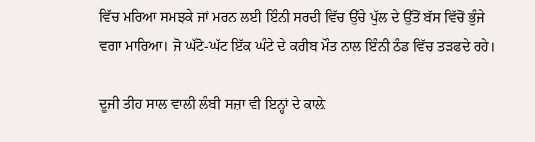ਵਿੱਚ ਮਰਿਆ ਸਮਝਕੇ ਜਾਂ ਮਰਨ ਲਈ ਇੰਨੀ ਸਰਦੀ ਵਿੱਚ ਉੱਚੇ ਪੁੱਲ ਦੇ ਉੱਤੋਂ ਬੱਸ ਵਿੱਚੋਂ ਭੁੰਜੇ ਵਗਾ ਮਾਰਿਆ। ਜੋ ਘੱਟੋ-ਘੱਟ ਇੱਕ ਘੰਟੇ ਦੇ ਕਰੀਬ ਮੌਤ ਨਾਲ ਇੰਨੀ ਠੰਡ ਵਿੱਚ ਤੜਫਦੇ ਰਹੇ।

ਦੂਜੀ ਤੀਹ ਸਾਲ ਵਾਲੀ ਲੰਬੀ ਸਜ਼ਾ ਵੀ ਇਨ੍ਹਾਂ ਦੇ ਕਾਲ਼ੇ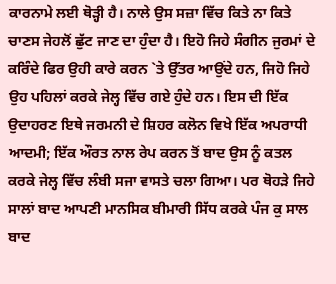ਕਾਰਨਾਮੇ ਲਈ ਥੋੜ੍ਹੀ ਹੈ। ਨਾਲੇ ਉਸ ਸਜ਼ਾ ਵਿੱਚ ਕਿਤੇ ਨਾ ਕਿਤੇ ਚਾਣਸ ਜੇਹਲੋਂ ਛੁੱਟ ਜਾਣ ਦਾ ਹੁੰਦਾ ਹੈ। ਇਹੋ ਜਿਹੇ ਸੰਗੀਨ ਜੁਰਮਾਂ ਦੇ ਕਰਿੰਦੇ ਫਿਰ ਉਹੀ ਕਾਰੇ ਕਰਨ `ਤੇ ਉੱਤਰ ਆਉਂਦੇ ਹਨ, ਜਿਹੋ ਜਿਹੇ ਉਹ ਪਹਿਲਾਂ ਕਰਕੇ ਜੇਲ੍ਹ ਵਿੱਚ ਗਏ ਹੁੰਦੇ ਹਨ। ਇਸ ਦੀ ਇੱਕ ਉਦਾਹਰਣ ਇਥੇ ਜਰਮਨੀ ਦੇ ਸ਼ਿਹਰ ਕਲੋਨ ਵਿਖੇ ਇੱਕ ਅਪਰਾਧੀ ਆਦਮੀ; ਇੱਕ ਔਰਤ ਨਾਲ ਰੇਪ ਕਰਨ ਤੋਂ ਬਾਦ ਉਸ ਨੂੰ ਕਤਲ ਕਰਕੇ ਜੇਲ੍ਹ ਵਿੱਚ ਲੰਬੀ ਸਜਾ ਵਾਸਤੇ ਚਲਾ ਗਿਆ। ਪਰ ਥੋਹੜੇ ਜਿਹੇ ਸਾਲਾਂ ਬਾਦ ਆਪਣੀ ਮਾਨਸਿਕ ਬੀਮਾਰੀ ਸਿੱਧ ਕਰਕੇ ਪੰਜ ਕੁ ਸਾਲ ਬਾਦ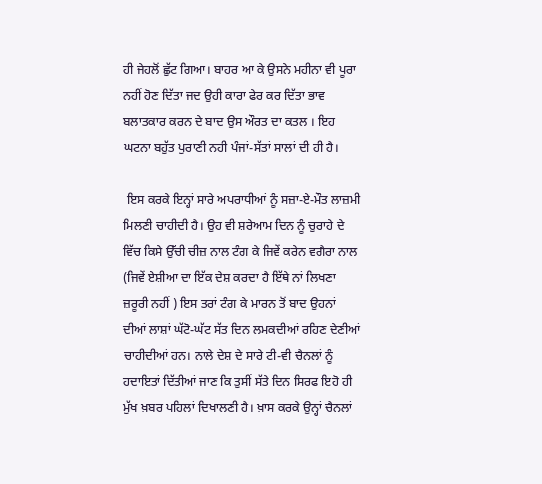ਹੀ ਜੇਹਲੋਂ ਛੁੱਟ ਗਿਆ। ਬਾਹਰ ਆ ਕੇ ਉਸਨੇ ਮਹੀਨਾ ਵੀ ਪੂਰਾ ਨਹੀਂ ਹੋਣ ਦਿੱਤਾ ਜਦ ਉਹੀ ਕਾਰਾ ਫੇਰ ਕਰ ਦਿੱਤਾ ਭਾਵ ਬਲਾਤਕਾਰ ਕਰਨ ਦੇ ਬਾਦ ਉਸ ਔਰਤ ਦਾ ਕਤਲ । ਇਹ ਘਟਨਾ ਬਹੁੱਤ ਪੁਰਾਣੀ ਨਹੀ ਪੰਜਾਂ-ਸੱਤਾਂ ਸਾਲਾਂ ਦੀ ਹੀ ਹੈ।

 ਇਸ ਕਰਕੇ ਇਨ੍ਹਾਂ ਸਾਰੇ ਅਪਰਾਧੀਆਂ ਨੂੰ ਸਜ਼ਾ-ਏ-ਮੌਤ ਲਾਜ਼ਮੀ ਮਿਲਣੀ ਚਾਹੀਦੀ ਹੈ। ਉਹ ਵੀ ਸ਼ਰੇਆਮ ਦਿਨ ਨੂੰ ਚੁਰਾਹੇ ਦੇ ਵਿੱਚ ਕਿਸੇ ਉੱਚੀ ਚੀਜ਼ ਨਾਲ ਟੰਗ ਕੇ ਜਿਵੇਂ ਕਰੇਨ ਵਗੈਰਾ ਨਾਲ (ਜਿਵੇਂ ਏਸ਼ੀਆ ਦਾ ਇੱਕ ਦੇਸ਼ ਕਰਦਾ ਹੈ ਇੱਥੇ ਨਾਂ ਲਿਖਣਾ ਜ਼ਰੂਰੀ ਨਹੀਂ ) ਇਸ ਤਰਾਂ ਟੰਗ ਕੇ ਮਾਰਨ ਤੋਂ ਬਾਦ ਉਹਨਾਂ ਦੀਆਂ ਲਾਸ਼ਾਂ ਘੱਟੋ-ਘੱਟ ਸੱਤ ਦਿਨ ਲਮਕਦੀਆਂ ਰਹਿਣ ਦੇਣੀਆਂ ਚਾਹੀਦੀਆਂ ਹਨ। ਨਾਲੇ ਦੇਸ਼ ਦੇ ਸਾਰੇ ਟੀ-ਵੀ ਚੈਨਲਾਂ ਨੂੰ ਹਦਾਇਤਾਂ ਦਿੱਤੀਆਂ ਜਾਣ ਕਿ ਤੁਸੀਂ ਸੱਤੇ ਦਿਨ ਸਿਰਫ ਇਹੋ ਹੀ ਮੁੱਖ ਖ਼ਬਰ ਪਹਿਲਾਂ ਦਿਖਾਲਣੀ ਹੈ। ਖ਼ਾਸ ਕਰਕੇ ਉਨ੍ਹਾਂ ਚੈਨਲਾਂ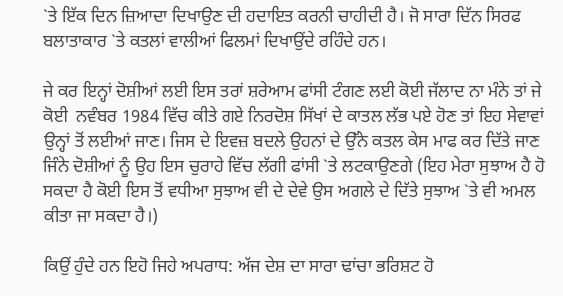`ਤੇ ਇੱਕ ਦਿਨ ਜ਼ਿਆਦਾ ਦਿਖਾਉਣ ਦੀ ਹਦਾਇਤ ਕਰਨੀ ਚਾਹੀਦੀ ਹੈ। ਜੋ ਸਾਰਾ ਦਿੱਨ ਸਿਰਫ ਬਲਾਤਾਕਾਰ `ਤੇ ਕਤਲਾਂ ਵਾਲੀਆਂ ਫਿਲਮਾਂ ਦਿਖਾਉਂਦੇ ਰਹਿੰਦੇ ਹਨ।

ਜੇ ਕਰ ਇਨ੍ਹਾਂ ਦੋਸ਼ੀਆਂ ਲਈ ਇਸ ਤਰਾਂ ਸ਼ਰੇਆਮ ਫਾਂਸੀ ਟੰਗਣ ਲਈ ਕੋਈ ਜੱਲਾਦ ਨਾ ਮੰਨੇ ਤਾਂ ਜੇ ਕੋਈ  ਨਵੰਬਰ 1984 ਵਿੱਚ ਕੀਤੇ ਗਏ ਨਿਰਦੋਸ਼ ਸਿੱਖਾਂ ਦੇ ਕਾਤਲ ਲੱਭ ਪਏ ਹੋਣ ਤਾਂ ਇਹ ਸੇਵਾਵਾਂ ਉਨ੍ਹਾਂ ਤੋਂ ਲਈਆਂ ਜਾਣ। ਜਿਸ ਦੇ ਇਵਜ਼ ਬਦਲੇ ਉਹਨਾਂ ਦੇ ਉੱਨੇ ਕਤਲ ਕੇਸ ਮਾਫ ਕਰ ਦਿੱਤੇ ਜਾਣ ਜਿੰਨੇ ਦੋਸ਼ੀਆਂ ਨੂੰ ਉਹ ਇਸ ਚੁਰਾਹੇ ਵਿੱਚ ਲੱਗੀ ਫਾਂਸੀ `ਤੇ ਲਟਕਾਉਣਗੇ (ਇਹ ਮੇਰਾ ਸੁਝਾਅ ਹੈ ਹੋ ਸਕਦਾ ਹੈ ਕੋਈ ਇਸ ਤੋਂ ਵਧੀਆ ਸੁਝਾਅ ਵੀ ਦੇ ਦੇਵੇ ਉਸ ਅਗਲੇ ਦੇ ਦਿੱਤੇ ਸੁਝਾਅ `ਤੇ ਵੀ ਅਮਲ ਕੀਤਾ ਜਾ ਸਕਦਾ ਹੈ।)

ਕਿਉਂ ਹੁੰਦੇ ਹਨ ਇਹੋ ਜਿਹੇ ਅਪਰਾਧ: ਅੱਜ ਦੇਸ਼ ਦਾ ਸਾਰਾ ਢਾਂਚਾ ਭਰਿਸ਼ਟ ਹੋ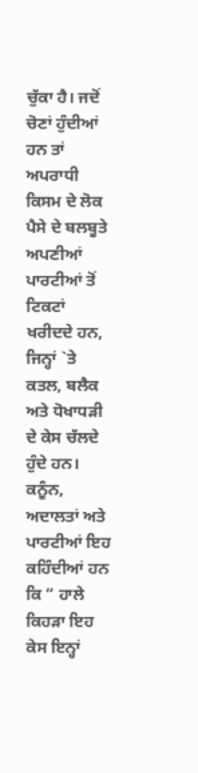ਚੁੱਕਾ ਹੈ। ਜਦੋਂ ਚੋਣਾਂ ਹੁੰਦੀਆਂ ਹਨ ਤਾਂ ਅਪਰਾਧੀ ਕਿਸਮ ਦੇ ਲੋਕ ਪੈਸੇ ਦੇ ਬਲਬੂਤੇ ਅਪਣੀਆਂ ਪਾਰਟੀਆਂ ਤੋਂ ਟਿਕਟਾਂ ਖਰੀਦਦੇ ਹਨ, ਜਿਨ੍ਹਾਂ `ਤੇ ਕਤਲ, ਬਲੈਕ ਅਤੇ ਧੋਖਾਧੜੀ ਦੇ ਕੇਸ ਚੱਲਦੇ ਹੁੰਦੇ ਹਨ। ਕਨੂੰਨ, ਅਦਾਲਤਾਂ ਅਤੇ ਪਾਰਟੀਆਂ ਇਹ ਕਹਿੰਦੀਆਂ ਹਨ ਕਿ “ ਹਾਲੇ ਕਿਹੜਾ ਇਹ ਕੇਸ ਇਨ੍ਹਾਂ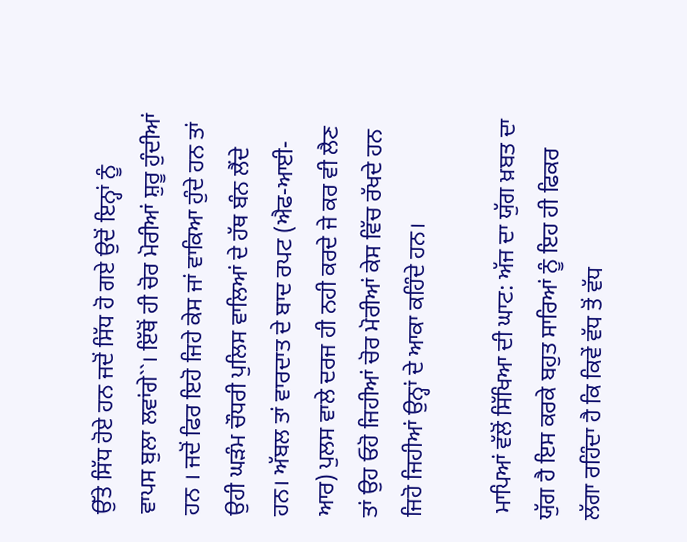ਉੱਤੇ ਸਿੱਧ ਹੋਏ ਹਨ ਜਦੋਂ ਸਿੱਧ ਹੋ ਗਏ ਉਦੋਂ ਇਨ੍ਹਾਂ ਨੂੰ  ਵਾਪਸ ਬੁਲਾ ਲਵਾਂਗੇ``। ਇੱਥੋਂ ਹੀ ਚੋਰ ਮੋਰੀਆਂ ਸ਼ੁਰੂ ਹੁੰਦੀਆਂ ਹਨ । ਜਦੋਂ ਫਿਰ ਇਹੋ ਜਿਹੇ ਕੇਸ ਜਾਂ ਵਾਕਿਆ ਹੁੰਦੇ ਹਨ ਤਾਂ ਉਹੀ ਘੜੰਮ ਚੌਧਰੀ ਪੁਲਿਸ ਵਾਲਿਆਂ ਦੇ ਹੱਥ ਬੰਨ ਲੈਂਦੇ ਹਨ। ਅੱਬਲ ਤਾਂ ਵਾਰਦਾਤ ਦੇ ਬਾਦ ਰਪਟ (ਐਫ-ਆਈ-ਆਰ) ਪੁਲਸ ਵਾਲੇ ਦਰਜ ਹੀ ਨਹੀ ਕਰਦੇ ਜੇ ਕਰ ਵੀ ਲੈਣ ਤਾਂ ਉਹ ਓਹੋ ਜਿਹੀਆਂ ਚੋਰ ਮੋਰੀਆਂ ਕੇਸ ਵਿੱਚ ਰੱਖਦੇ ਹਨ ਜਿਹੋ ਜਿਹੀਆਂ ਉਨ੍ਹਾਂ ਦੇ ਆਕਾ ਕਹਿੰਦੇ ਹਨ।

 ਮਾਪਿਆਂ ਵੱਲੋਂ ਸਿੱਖਿਆ ਦੀ ਘਾਟ: ਅੱਜ ਦਾ ਯੁੱਗ ਖ਼ਬਤ ਦਾ ਯੁੱਗ ਹੈ ਇਸ ਕਰਕੇ ਬਹੁਤ ਸਾਰਿਆਂ ਨੂੰ ਇਹ ਹੀ ਫਿਕਰ ਲੱਗਾ ਰਹਿੰਦਾ ਹੈ ਕਿ ਕਿਵੇਂ ਵੱਧ ਤੋਂ ਵੱਧ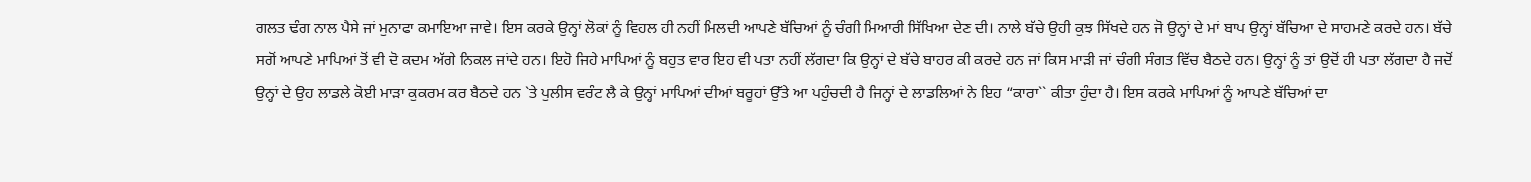ਗਲਤ ਢੰਗ ਨਾਲ ਪੈਸੇ ਜਾਂ ਮੁਨਾਫਾ ਕਮਾਇਆ ਜਾਵੇ। ਇਸ ਕਰਕੇ ਉਨ੍ਹਾਂ ਲੋਕਾਂ ਨੂੰ ਵਿਹਲ ਹੀ ਨਹੀਂ ਮਿਲਦੀ ਆਪਣੇ ਬੱਚਿਆਂ ਨੂੰ ਚੰਗੀ ਮਿਆਰੀ ਸਿੱਖਿਆ ਦੇਣ ਦੀ। ਨਾਲੇ ਬੱਚੇ ਉਹੀ ਕੁਝ ਸਿੱਖਦੇ ਹਨ ਜੋ ਉਨ੍ਹਾਂ ਦੇ ਮਾਂ ਬਾਪ ਉਨ੍ਹਾਂ ਬੱਚਿਆ ਦੇ ਸਾਹਮਣੇ ਕਰਦੇ ਹਨ। ਬੱਚੇ ਸਗੋਂ ਆਪਣੇ ਮਾਪਿਆਂ ਤੋਂ ਵੀ ਦੋ ਕਦਮ ਅੱਗੇ ਨਿਕਲ ਜਾਂਦੇ ਹਨ। ਇਹੋ ਜਿਹੇ ਮਾਪਿਆਂ ਨੂੰ ਬਹੁਤ ਵਾਰ ਇਹ ਵੀ ਪਤਾ ਨਹੀਂ ਲੱਗਦਾ ਕਿ ਉਨ੍ਹਾਂ ਦੇ ਬੱਚੇ ਬਾਹਰ ਕੀ ਕਰਦੇ ਹਨ ਜਾਂ ਕਿਸ ਮਾੜੀ ਜਾਂ ਚੰਗੀ ਸੰਗਤ ਵਿੱਚ ਬੈਠਦੇ ਹਨ। ਉਨ੍ਹਾਂ ਨੂੰ ਤਾਂ ਉਦੋਂ ਹੀ ਪਤਾ ਲੱਗਦਾ ਹੈ ਜਦੋਂ ਉਨ੍ਹਾਂ ਦੇ ਉਹ ਲਾਡਲੇ ਕੋਈ ਮਾੜਾ ਕੁਕਰਮ ਕਰ ਬੈਠਦੇ ਹਨ `ਤੇ ਪੁਲੀਸ ਵਰੰਟ ਲੈ ਕੇ ਉਨ੍ਹਾਂ ਮਾਪਿਆਂ ਦੀਆਂ ਬਰੂਹਾਂ ਉੱਤੇ ਆ ਪਹੁੰਚਦੀ ਹੈ ਜਿਨ੍ਹਾਂ ਦੇ ਲਾਡਲਿਆਂ ਨੇ ਇਹ “ਕਾਰਾ`` ਕੀਤਾ ਹੁੰਦਾ ਹੈ। ਇਸ ਕਰਕੇ ਮਾਪਿਆਂ ਨੂੰ ਆਪਣੇ ਬੱਚਿਆਂ ਦਾ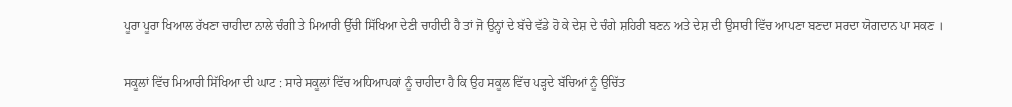ਪੂਰਾ ਪੂਰਾ ਖਿਆਲ ਰੱਖਣਾ ਚਾਹੀਦਾ ਨਾਲੇ ਚੰਗੀ ਤੇ ਮਿਆਰੀ ਉੱਚੀ ਸਿੱਖਿਆ ਦੇਣੀ ਚਾਹੀਦੀ ਹੈ ਤਾਂ ਜੋ ਉਨ੍ਹਾਂ ਦੇ ਬੱਚੇ ਵੱਡੇ ਹੋ ਕੇ ਦੇਸ਼ ਦੇ ਚੰਗੇ ਸ਼ਹਿਰੀ ਬਣਨ ਅਤੇ ਦੇਸ਼ ਦੀ ਉਸਾਰੀ ਵਿੱਚ ਆਪਣਾ ਬਣਦਾ ਸਰਦਾ ਯੋਗਦਾਨ ਪਾ ਸਕਣ ।

ਸਕੂਲਾਂ ਵਿੱਚ ਮਿਆਰੀ ਸਿੱਖਿਆ ਦੀ ਘਾਟ : ਸਾਰੇ ਸਕੂਲਾਂ ਵਿੱਚ ਅਧਿਆਪਕਾਂ ਨੂੰ ਚਾਹੀਦਾ ਹੈ ਕਿ ਉਹ ਸਕੂਲ ਵਿੱਚ ਪੜ੍ਹਦੇ ਬੱਚਿਆਂ ਨੂੰ ਉਚਿੱਤ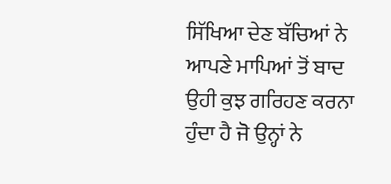ਸਿੱਖਿਆ ਦੇਣ ਬੱਚਿਆਂ ਨੇ ਆਪਣੇ ਮਾਪਿਆਂ ਤੋਂ ਬਾਦ ਉਹੀ ਕੁਝ ਗਰਿਹਣ ਕਰਨਾ ਹੁੰਦਾ ਹੈ ਜੋ ਉਨ੍ਹਾਂ ਨੇ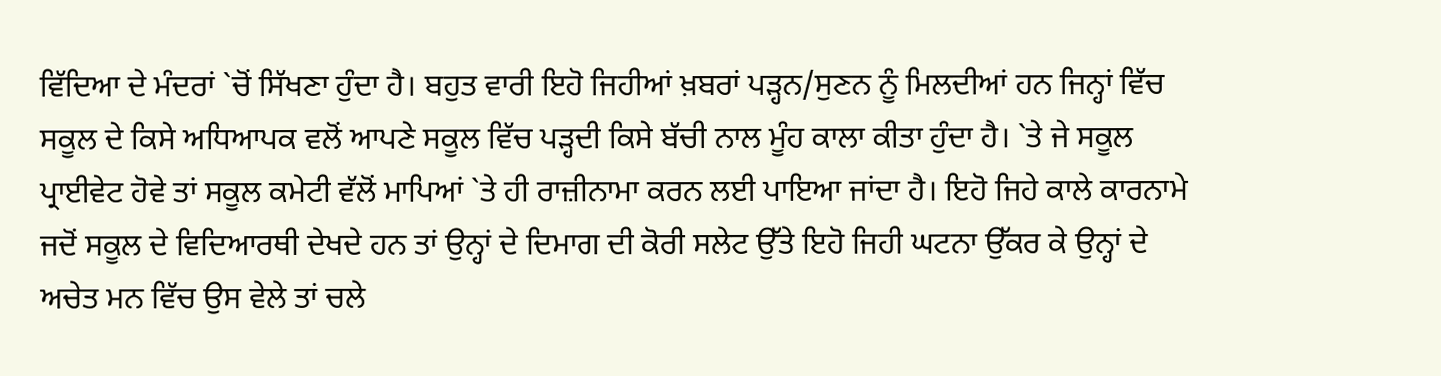ਵਿੱਦਿਆ ਦੇ ਮੰਦਰਾਂ `ਚੋਂ ਸਿੱਖਣਾ ਹੁੰਦਾ ਹੈ। ਬਹੁਤ ਵਾਰੀ ਇਹੋ ਜਿਹੀਆਂ ਖ਼ਬਰਾਂ ਪੜ੍ਹਨ/ਸੁਣਨ ਨੂੰ ਮਿਲਦੀਆਂ ਹਨ ਜਿਨ੍ਹਾਂ ਵਿੱਚ ਸਕੂਲ ਦੇ ਕਿਸੇ ਅਧਿਆਪਕ ਵਲੋਂ ਆਪਣੇ ਸਕੂਲ ਵਿੱਚ ਪੜ੍ਹਦੀ ਕਿਸੇ ਬੱਚੀ ਨਾਲ ਮੂੰਹ ਕਾਲਾ ਕੀਤਾ ਹੁੰਦਾ ਹੈ। `ਤੇ ਜੇ ਸਕੂਲ ਪ੍ਰਾਈਵੇਟ ਹੋਵੇ ਤਾਂ ਸਕੂਲ ਕਮੇਟੀ ਵੱਲੋਂ ਮਾਪਿਆਂ `ਤੇ ਹੀ ਰਾਜ਼ੀਨਾਮਾ ਕਰਨ ਲਈ ਪਾਇਆ ਜਾਂਦਾ ਹੈ। ਇਹੋ ਜਿਹੇ ਕਾਲੇ ਕਾਰਨਾਮੇ ਜਦੋਂ ਸਕੂਲ ਦੇ ਵਿਦਿਆਰਥੀ ਦੇਖਦੇ ਹਨ ਤਾਂ ਉਨ੍ਹਾਂ ਦੇ ਦਿਮਾਗ ਦੀ ਕੋਰੀ ਸਲੇਟ ਉੱਤੇ ਇਹੋ ਜਿਹੀ ਘਟਨਾ ਉੱਕਰ ਕੇ ਉਨ੍ਹਾਂ ਦੇ ਅਚੇਤ ਮਨ ਵਿੱਚ ਉਸ ਵੇਲੇ ਤਾਂ ਚਲੇ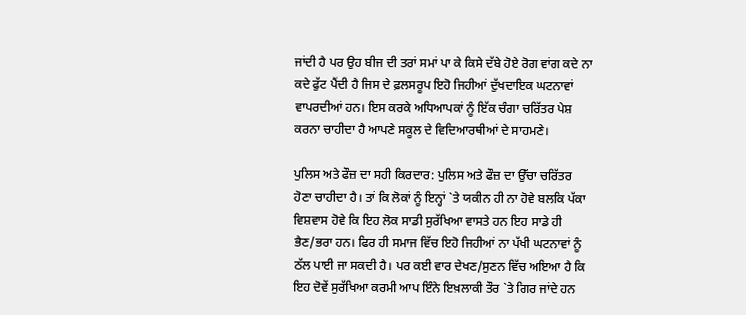ਜਾਂਦੀ ਹੈ ਪਰ ਉਹ ਬੀਜ ਦੀ ਤਰਾਂ ਸਮਾਂ ਪਾ ਕੇ ਕਿਸੇ ਦੱਬੇ ਹੋਏ ਰੋਗ ਵਾਂਗ ਕਦੇ ਨਾ ਕਦੇ ਫੁੱਟ ਪੈਂਦੀ ਹੈ ਜਿਸ ਦੇ ਫ਼ਲਸਰੂਪ ਇਹੋ ਜਿਹੀਆਂ ਦੁੱਖਦਾਇਕ ਘਟਨਾਵਾਂ ਵਾਪਰਦੀਆਂ ਹਨ। ਇਸ ਕਰਕੇ ਅਧਿਆਪਕਾਂ ਨੂੰ ਇੱਕ ਚੰਗਾ ਚਰਿੱਤਰ ਪੇਸ਼ ਕਰਨਾ ਚਾਹੀਦਾ ਹੈ ਆਪਣੇ ਸਕੂਲ ਦੇ ਵਿਦਿਆਰਥੀਆਂ ਦੇ ਸਾਹਮਣੇ।

ਪੁਲਿਸ ਅਤੇ ਫੌਜ਼ ਦਾ ਸਹੀ ਕਿਰਦਾਰ: ਪੁਲਿਸ ਅਤੇ ਫੌਜ਼ ਦਾ ਉੱਚਾ ਚਰਿੱਤਰ ਹੋਣਾ ਚਾਹੀਦਾ ਹੈ। ਤਾਂ ਕਿ ਲੋਕਾਂ ਨੂੰ ਇਨ੍ਹਾਂ `ਤੇ ਯਕੀਨ ਹੀ ਨਾ ਹੋਵੇ ਬਲਕਿ ਪੱਕਾ ਵਿਸ਼ਵਾਸ ਹੋਵੇ ਕਿ ਇਹ ਲੋਕ ਸਾਡੀ ਸੁਰੱਖਿਆ ਵਾਸਤੇ ਹਨ ਇਹ ਸਾਡੇ ਹੀ ਭੈਣ/ਭਰਾ ਹਨ। ਫਿਰ ਹੀ ਸਮਾਜ ਵਿੱਚ ਇਹੋ ਜਿਹੀਆਂ ਨਾ ਪੱਖੀ ਘਟਨਾਵਾਂ ਨੂੰ ਠੱਲ ਪਾਈ ਜਾ ਸਕਦੀ ਹੈ। ਪਰ ਕਈ ਵਾਰ ਦੇਖਣ/ਸੁਣਨ ਵਿੱਚ ਅਇਆ ਹੈ ਕਿ ਇਹ ਦੋਵੇਂ ਸੁਰੱਖਿਆ ਕਰਮੀ ਆਪ ਇੰਨੇ ਇਖ਼ਲਾਕੀ ਤੌਰ `ਤੇ ਗਿਰ ਜਾਂਦੇ ਹਨ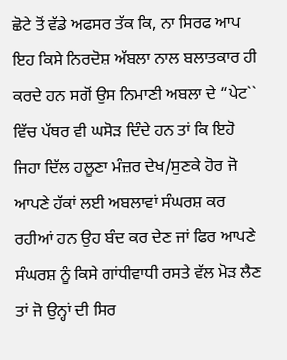ਛੋਟੇ ਤੋਂ ਵੱਡੇ ਅਫਸਰ ਤੱਕ ਕਿ, ਨਾ ਸਿਰਫ ਆਪ ਇਹ ਕਿਸੇ ਨਿਰਦੋਸ਼ ਅੱਬਲਾ ਨਾਲ ਬਲਾਤਕਾਰ ਹੀ ਕਰਦੇ ਹਨ ਸਗੋਂ ਉਸ ਨਿਮਾਣੀ ਅਬਲਾ ਦੇ “ਪੇਟ`` ਵਿੱਚ ਪੱਥਰ ਵੀ ਘਸੋੜ ਦਿੰਦੇ ਹਨ ਤਾਂ ਕਿ ਇਹੋ ਜਿਹਾ ਦਿੱਲ ਹਲੂਣਾ ਮੰਜ਼ਰ ਦੇਖ/ਸੁਣਕੇ ਹੋਰ ਜੋ ਆਪਣੇ ਹੱਕਾਂ ਲਈ ਅਬਲਾਵਾਂ ਸੰਘਰਸ਼ ਕਰ ਰਹੀਆਂ ਹਨ ਉਹ ਬੰਦ ਕਰ ਦੇਣ ਜਾਂ ਫਿਰ ਆਪਣੇ ਸੰਘਰਸ਼ ਨੂੰ ਕਿਸੇ ਗਾਂਧੀਵਾਧੀ ਰਸਤੇ ਵੱਲ ਮੋੜ ਲੈਣ ਤਾਂ ਜੋ ਉਨ੍ਹਾਂ ਦੀ ਸਿਰ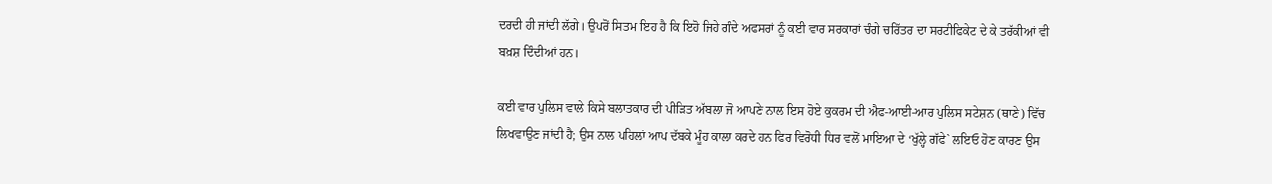ਦਰਦੀ ਹੀ ਜਾਂਦੀ ਲੱਗੇ। ਉਪਰੋਂ ਸਿਤਮ ਇਹ ਹੈ ਕਿ ਇਹੋ ਜਿਹੇ ਗੰਦੇ ਅਫਸਰਾਂ ਨੂੰ ਕਈ ਵਾਰ ਸਰਕਾਰਾਂ ਚੰਗੇ ਚਰਿੱਤਰ ਦਾ ਸਰਟੀਫਿਕੇਟ ਦੇ ਕੇ ਤਰੱਕੀਆਂ ਵੀ ਬਖ਼ਸ਼ ਦਿੰਦੀਆਂ ਹਨ।

ਕਈ ਵਾਰ ਪੁਲਿਸ ਵਾਲੇ ਕਿਸੇ ਬਲਾਤਕਾਰ ਦੀ ਪੀੜਿਤ ਅੱਬਲਾ ਜੋ ਆਪਣੇ ਨਾਲ ਇਸ ਹੋਏ ਕੁਕਰਮ ਦੀ ਐਫ-ਆਈ-ਆਰ ਪੁਲਿਸ ਸਟੇਸ਼ਨ (ਥਾਣੇ) ਵਿੱਚ ਲਿਖਵਾਉਣ ਜਾਂਦੀ ਹੈ; ਉਸ ਨਾਲ ਪਹਿਲਾਂ ਆਪ ਦੱਬਕੇ ਮੂੰਹ ਕਾਲਾ ਕਰਦੇ ਹਨ ਫਿਰ ਵਿਰੋਧੀ ਧਿਰ ਵਲੋਂ ਮਾਇਆ ਦੇ ‘ਖੁੱਲ੍ਹੇ ਗੱਫੇ` ਲਇਓ ਹੋਣ ਕਾਰਣ ਉਸ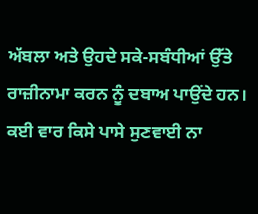ਅੱਬਲਾ ਅਤੇ ਉਹਦੇ ਸਕੇ-ਸਬੰਧੀਆਂ ਉੱਤੇ ਰਾਜ਼ੀਨਾਮਾ ਕਰਨ ਨੂੰ ਦਬਾਅ ਪਾਉਂਦੇ ਹਨ। ਕਈ ਵਾਰ ਕਿਸੇ ਪਾਸੇ ਸੁਣਵਾਈ ਨਾ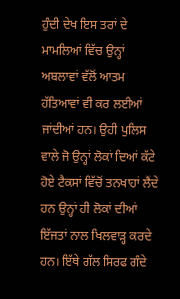ਹੁੰਦੀ ਦੇਖ ਇਸ ਤਰਾਂ ਦੇ ਮਾਮਲਿਆਂ ਵਿੱਚ ਉਨ੍ਹਾਂ ਅਬਲਾਵਾਂ ਵੱਲੋਂ ਆਤਮ ਹੱਤਿਆਵਾਂ ਵੀ ਕਰ ਲਈਆਂ ਜਾਂਦੀਆਂ ਹਨ। ਉਹੀ ਪੁਲਿਸ ਵਾਲੇ ਜੋ ਉਨ੍ਹਾਂ ਲੋਕਾਂ ਦਿਆਂ ਕੱਟੇ ਹੋਏ ਟੈਕਸਾਂ ਵਿੱਚੋਂ ਤਨਖਾਹਾਂ ਲੈਂਦੇ ਹਨ ਉਨ੍ਹਾਂ ਹੀ ਲੋਕਾਂ ਦੀਆਂ ਇੱਜਤਾਂ ਨਾਲ ਖਿਲਵਾੜ੍ਹ ਕਰਦੇ ਹਨ। ਇੱਥੇ ਗੱਲ ਸਿਰਫ ਗੰਦੇ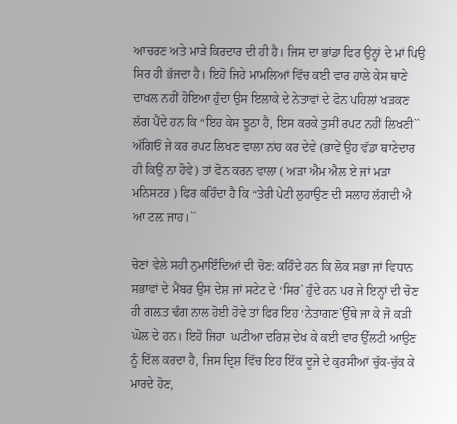ਆਚਰਣ ਅਤੇ ਮਾੜੇ ਕਿਰਦਾਰ ਦੀ ਹੀ ਹੈ। ਜਿਸ ਦਾ ਭਾਂਡਾ ਫਿਰ ਉਨ੍ਹਾਂ ਦੇ ਮਾਂ ਪਿਉ ਸਿਰ ਹੀ ਭੱਜਦਾ ਹੈ। ਇਹੋ ਜਿਹੇ ਮਾਮਲਿਆਂ ਵਿੱਚ ਕਈ ਵਾਰ ਹਾਲੇ ਕੇਸ ਥਾਣੇ ਦਾਖਲ ਨਹੀਂ ਹੋਇਆ ਹੁੰਦਾ ਉਸ ਇਲਾਕੇ ਦੇ ਨੇਤਾਵਾਂ ਦੇ ਫੋਨ ਪਹਿਲਾਂ ਖੜਕਣ ਲੱਗ ਪੈਂਦੇ ਹਨ ਕਿ “ਇਹ ਕੇਸ ਝੂਠਾ ਹੈ, ਇਸ ਕਰਕੇ ਤੁਸੀਂ ਰਪਟ ਨਹੀਂ ਲਿਖਣੀ`` ਅੱਗਿਓਂ ਜੇ ਕਰ ਰਪਟ ਲਿਖਣ ਵਾਲਾ ਨਾਂਹ ਕਰ ਦੇਵੇ (ਭਾਵੇਂ ਉਹ ਵੱਡਾ ਥਾਣੇਦਾਰ ਹੀ ਕਿਉਂ ਨਾ ਹੋਵੇ) ਤਾਂ ਫੋਨ ਕਰਨ ਵਾਲਾ ( ਅੜਾ ਐਮ ਐਲ ਏ ਜਾਂ ਮੜਾ ਮਨਿਸਟਰ ) ਫਿਰ ਕਹਿੰਦਾ ਹੈ ਕਿ “ਤੇਰੀ ਪੇਟੀ ਲੁਹਾਉਣ ਦੀ ਸਲਾਹ ਲੱਗਦੀ ਐ ਆ ਟਲ਼ ਜਾਹ।``

ਚੋਣਾਂ ਵੇਲੇ ਸਹੀ ਨੁਮਾਇੰਦਿਆਂ ਦੀ ਚੋਣ: ਕਹਿੰਦੇ ਹਨ ਕਿ ਲੋਕ ਸਭਾ ਜਾਂ ਵਿਧਾਨ ਸਭਾਵਾਂ ਦੇ ਮੈਂਬਰ ਉਸ ਦੇਸ਼ ਜਾਂ ਸਟੇਟ ਦੇ ‘ਸਿਰ` ਹੁੰਦੇ ਹਨ ਪਰ ਜੇ ਇਨ੍ਹਾਂ ਦੀ ਚੋਣ ਹੀ ਗਲ਼ਤ ਢੰਗ ਨਾਲ ਹੋਈ ਹੋਵੇ ਤਾਂ ਫਿਰ ਇਹ ‘ਨੇਤਾਗਣ`ਉੱਥੇ ਜਾ ਕੇ ਜੋ ਕੜੀ ਘੋਲ ਦੇ ਹਨ। ਇਹੋ ਜਿਹਾ  ਘਟੀਆ ਦਰਿਸ਼ ਦੇਖ ਕੇ ਕਈ ਵਾਰ ਉੱਲਟੀ ਆਉਣ ਨੂੰ ਦਿੱਲ ਕਰਦਾ ਹੈ, ਜਿਸ ਦ੍ਰਿਸ਼ ਵਿੱਚ ਇਹ ਇੱਕ ਦੂਜੇ ਦੇ ਕੁਰਸੀਆਂ ਚੁੱਕ-ਚੁੱਕ ਕੇ ਮਾਰਦੇ ਹੋਣ,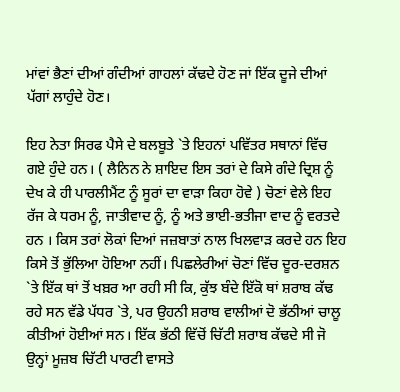ਮਾਂਵਾਂ ਭੈਣਾਂ ਦੀਆਂ ਗੰਦੀਆਂ ਗਾਹਲਾਂ ਕੱਢਦੇ ਹੋਣ ਜਾਂ ਇੱਕ ਦੂਜੇ ਦੀਆਂ ਪੱਗਾਂ ਲਾਹੁੰਦੇ ਹੋਣ।

ਇਹ ਨੇਤਾ ਸਿਰਫ ਪੈਸੇ ਦੇ ਬਲਬੂਤੇ `ਤੇ ਇਹਨਾਂ ਪਵਿੱਤਰ ਸਥਾਨਾਂ ਵਿੱਚ ਗਏ ਹੁੰਦੇ ਹਨ। ( ਲੈਨਿਨ ਨੇ ਸ਼ਾਇਦ ਇਸ ਤਰਾਂ ਦੇ ਕਿਸੇ ਗੰਦੇ ਦ੍ਰਿਸ਼ ਨੂੰ ਦੇਖ ਕੇ ਹੀ ਪਾਰਲੀਮੈਂਟ ਨੂੰ ਸੂਰਾਂ ਦਾ ਵਾੜਾ ਕਿਹਾ ਹੋਵੇ ) ਚੋਣਾਂ ਵੇਲੇ ਇਹ ਰੱਜ ਕੇ ਧਰਮ ਨੂੰ, ਜਾਤੀਵਾਦ ਨੂੰ, ਨੂੰ ਅਤੇ ਭਾਈ-ਭਤੀਜਾ ਵਾਦ ਨੂੰ ਵਰਤਦੇ ਹਨ । ਕਿਸ ਤਰਾਂ ਲੋਕਾਂ ਦਿਆਂ ਜਜ਼ਬਾਤਾਂ ਨਾਲ ਖਿਲਵਾੜ ਕਰਦੇ ਹਨ ਇਹ ਕਿਸੇ ਤੋਂ ਭੁੱਲਿਆ ਹੋਇਆ ਨਹੀਂ। ਪਿਛਲੇਰੀਆਂ ਚੋਣਾਂ ਵਿੱਚ ਦੂਰ-ਦਰਸ਼ਨ `ਤੇ ਇੱਕ ਥਾਂ ਤੋਂ ਖਬ਼ਰ ਆ ਰਹੀ ਸੀ ਕਿ, ਕੁੱਝ ਬੰਦੇ ਇੱਕੋ ਥਾਂ ਸ਼ਰਾਬ ਕੱਢ ਰਹੇ ਸਨ ਵੱਡੇ ਪੱਧਰ `ਤੇ, ਪਰ ਉਹਨੀ ਸ਼ਰਾਬ ਵਾਲੀਆਂ ਦੋ ਭੱਠੀਆਂ ਚਾਲੂ ਕੀਤੀਆਂ ਹੋਈਆਂ ਸਨ। ਇੱਕ ਭੱਠੀ ਵਿੱਚੋਂ ਚਿੱਟੀ ਸ਼ਰਾਬ ਕੱਢਦੇ ਸੀ ਜੋ ਉਨ੍ਹਾਂ ਮੂਜ਼ਬ ਚਿੱਟੀ ਪਾਰਟੀ ਵਾਸਤੇ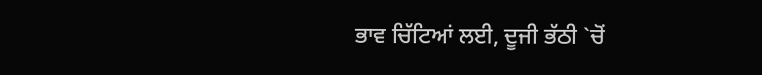ਭਾਵ ਚਿੱਟਿਆਂ ਲਈ, ਦੂਜੀ ਭੱਠੀ `ਚੋਂ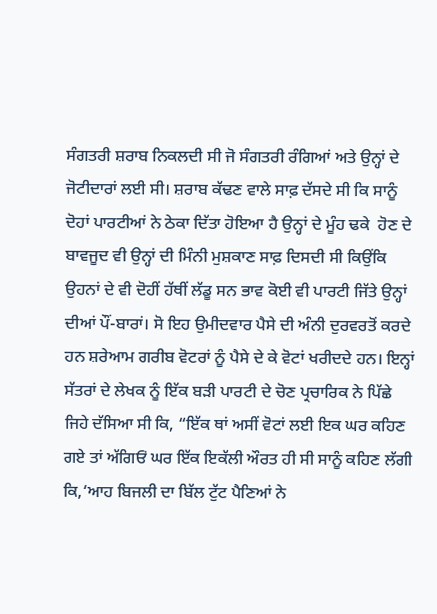ਸੰਗਤਰੀ ਸ਼ਰਾਬ ਨਿਕਲਦੀ ਸੀ ਜੋ ਸੰਗਤਰੀ ਰੰਗਿਆਂ ਅਤੇ ਉਨ੍ਹਾਂ ਦੇ ਜੋਟੀਦਾਰਾਂ ਲਈ ਸੀ। ਸ਼ਰਾਬ ਕੱਢਣ ਵਾਲੇ ਸਾਫ਼ ਦੱਸਦੇ ਸੀ ਕਿ ਸਾਨੂੰ ਦੋਹਾਂ ਪਾਰਟੀਆਂ ਨੇ ਠੇਕਾ ਦਿੱਤਾ ਹੋਇਆ ਹੈ ਉਨ੍ਹਾਂ ਦੇ ਮੂੰਹ ਢਕੇ  ਹੋਣ ਦੇ ਬਾਵਜੂਦ ਵੀ ਉਨ੍ਹਾਂ ਦੀ ਮਿੰਨੀ ਮੁਸ਼ਕਾਣ ਸਾਫ਼ ਦਿਸਦੀ ਸੀ ਕਿਉਂਕਿ ਉਹਨਾਂ ਦੇ ਵੀ ਦੋਹੀਂ ਹੱਥੀਂ ਲੱਡੂ ਸਨ ਭਾਵ ਕੋਈ ਵੀ ਪਾਰਟੀ ਜਿੱਤੇ ਉਨ੍ਹਾਂ ਦੀਆਂ ਪੌਂ-ਬਾਰਾਂ। ਸੋ ਇਹ ਉਮੀਦਵਾਰ ਪੈਸੇ ਦੀ ਅੰਨੀ ਦੁਰਵਰਤੋਂ ਕਰਦੇ ਹਨ ਸ਼ਰੇਆਮ ਗਰੀਬ ਵੋਟਰਾਂ ਨੂੰ ਪੈਸੇ ਦੇ ਕੇ ਵੋਟਾਂ ਖਰੀਦਦੇ ਹਨ। ਇਨ੍ਹਾਂ ਸੱਤਰਾਂ ਦੇ ਲੇਖਕ ਨੂੰ ਇੱਕ ਬੜੀ ਪਾਰਟੀ ਦੇ ਚੋਣ ਪ੍ਰਚਾਰਿਕ ਨੇ ਪਿੱਛੇ ਜਿਹੇ ਦੱਸਿਆ ਸੀ ਕਿ, “ਇੱਕ ਥਾਂ ਅਸੀਂ ਵੋਟਾਂ ਲਈ ਇਕ ਘਰ ਕਹਿਣ ਗਏ ਤਾਂ ਅੱਗਿਓਂ ਘਰ ਇੱਕ ਇਕੱਲੀ ਔਰਤ ਹੀ ਸੀ ਸਾਨੂੰ ਕਹਿਣ ਲੱਗੀ ਕਿ,‘ਆਹ ਬਿਜਲੀ ਦਾ ਬਿੱਲ ਟੁੱਟ ਪੈਣਿਆਂ ਨੇ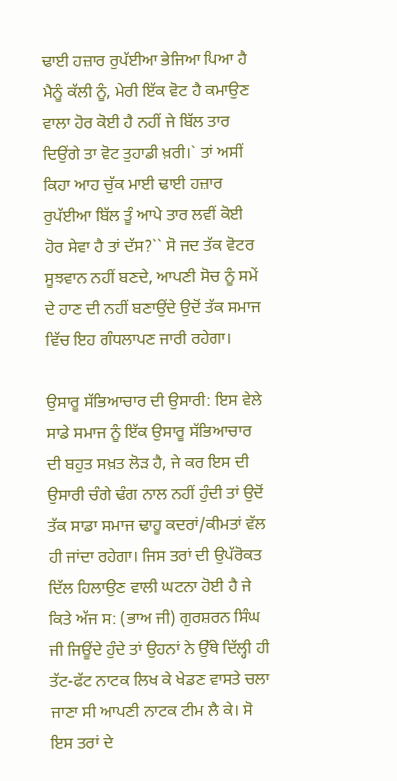ਢਾਈ ਹਜ਼ਾਰ ਰੁਪੱਈਆ ਭੇਜਿਆ ਪਿਆ ਹੈ ਮੈਨੂੰ ਕੱਲੀ ਨੂੰ, ਮੇਰੀ ਇੱਕ ਵੋਟ ਹੈ ਕਮਾਉਣ ਵਾਲਾ ਹੋਰ ਕੋਈ ਹੈ ਨਹੀਂ ਜੇ ਬਿੱਲ ਤਾਰ ਦਿਉਂਗੇ ਤਾ ਵੋਟ ਤੁਹਾਡੀ ਖ਼ਰੀ।` ਤਾਂ ਅਸੀਂ ਕਿਹਾ ਆਹ ਚੁੱਕ ਮਾਈ ਢਾਈ ਹਜ਼ਾਰ ਰੁਪੱਈਆ ਬਿੱਲ ਤੂੰ ਆਪੇ ਤਾਰ ਲਵੀਂ ਕੋਈ ਹੋਰ ਸੇਵਾ ਹੈ ਤਾਂ ਦੱਸ?`` ਸੋ ਜਦ ਤੱਕ ਵੋਟਰ ਸੂਝਵਾਨ ਨਹੀਂ ਬਣਦੇ, ਆਪਣੀ ਸੋਚ ਨੂੰ ਸਮੇਂ ਦੇ ਹਾਣ ਦੀ ਨਹੀਂ ਬਣਾਉਂਦੇ ਉਦੋਂ ਤੱਕ ਸਮਾਜ ਵਿੱਚ ਇਹ ਗੰਧਲਾਪਣ ਜਾਰੀ ਰਹੇਗਾ।

ਉਸਾਰੂ ਸੱਭਿਆਚਾਰ ਦੀ ਉਸਾਰੀ: ਇਸ ਵੇਲੇ ਸਾਡੇ ਸਮਾਜ ਨੂੰ ਇੱਕ ਉਸਾਰੂ ਸੱਭਿਆਚਾਰ ਦੀ ਬਹੁਤ ਸਖ਼ਤ ਲੋੜ ਹੈ, ਜੇ ਕਰ ਇਸ ਦੀ ਉਸਾਰੀ ਚੰਗੇ ਢੰਗ ਨਾਲ ਨਹੀਂ ਹੁੰਦੀ ਤਾਂ ਉਦੋਂ ਤੱਕ ਸਾਡਾ ਸਮਾਜ ਢਾਹੂ ਕਦਰਾਂ/ਕੀਮਤਾਂ ਵੱਲ ਹੀ ਜਾਂਦਾ ਰਹੇਗਾ। ਜਿਸ ਤਰਾਂ ਦੀ ਉਪੱਰੋਕਤ ਦਿੱਲ ਹਿਲਾਉਣ ਵਾਲੀ ਘਟਨਾ ਹੋਈ ਹੈ ਜੇ ਕਿਤੇ ਅੱਜ ਸ: (ਭਾਅ ਜੀ) ਗੁਰਸ਼ਰਨ ਸਿੰਘ ਜੀ ਜਿਊਂਦੇ ਹੁੰਦੇ ਤਾਂ ਉਹਨਾਂ ਨੇ ਉੱਥੇ ਦਿੱਲ੍ਹੀ ਹੀ ਤੱਟ-ਫੱਟ ਨਾਟਕ ਲਿਖ ਕੇ ਖੇਡਣ ਵਾਸਤੇ ਚਲਾ ਜਾਣਾ ਸੀ ਆਪਣੀ ਨਾਟਕ ਟੀਮ ਲੈ ਕੇ। ਸੋ ਇਸ ਤਰਾਂ ਦੇ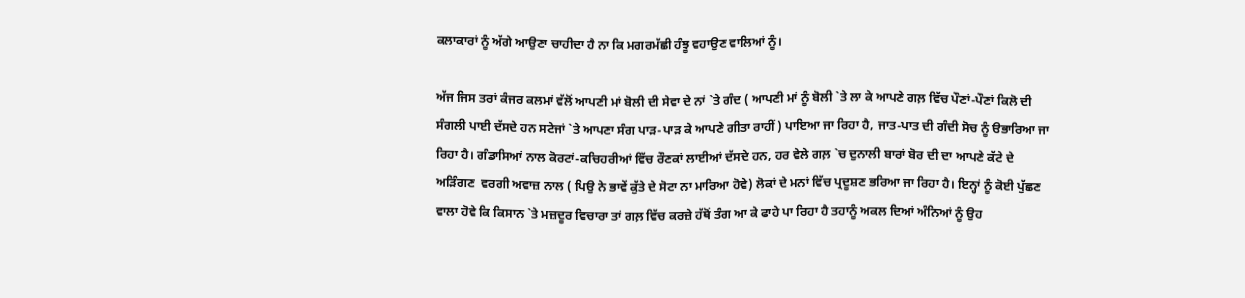ਕਲਾਕਾਰਾਂ ਨੂੰ ਅੱਗੇ ਆਉਣਾ ਚਾਹੀਦਾ ਹੈ ਨਾ ਕਿ ਮਗਰਮੱਛੀ ਹੰਝੂ ਵਹਾਉਣ ਵਾਲਿਆਂ ਨੂੰ।

ਅੱਜ ਜਿਸ ਤਰਾਂ ਕੰਜਰ ਕਲਮਾਂ ਵੱਲੋਂ ਆਪਣੀ ਮਾਂ ਬੋਲੀ ਦੀ ਸੇਵਾ ਦੇ ਨਾਂ `ਤੇ ਗੰਦ ( ਆਪਣੀ ਮਾਂ ਨੂੰ ਬੋਲੀ `ਤੇ ਲਾ ਕੇ ਆਪਣੇ ਗਲ਼ ਵਿੱਚ ਪੌਣਾਂ-ਪੌਣਾਂ ਕਿਲੋ ਦੀ ਸੰਗਲੀ ਪਾਈ ਦੱਸਦੇ ਹਨ ਸਟੇਜਾਂ `ਤੇ ਆਪਣਾ ਸੰਗ ਪਾੜ-ਪਾੜ ਕੇ ਆਪਣੇ ਗੀਤਾ ਰਾਹੀਂ) ਪਾਇਆ ਜਾ ਰਿਹਾ ਹੈ, ਜਾਤ-ਪਾਤ ਦੀ ਗੰਦੀ ਸੋਚ ਨੂੰ ੳਭਾਰਿਆ ਜਾ ਰਿਹਾ ਹੈ। ਗੰਡਾਸਿਆਂ ਨਾਲ ਕੋਰਟਾਂ-ਕਚਿਹਰੀਆਂ ਵਿੱਚ ਰੌਣਕਾਂ ਲਾਈਆਂ ਦੱਸਦੇ ਹਨ, ਹਰ ਵੇਲੇ ਗਲ਼ `ਚ ਦੁਨਾਲੀ ਬਾਰਾਂ ਬੋਰ ਦੀ ਦਾ ਆਪਣੇ ਕੱਟੇ ਦੇ ਅੜਿੰਗਣ  ਵਰਗੀ ਅਵਾਜ਼ ਨਾਲ ( ਪਿਉ ਨੇ ਭਾਵੇਂ ਕੁੱਤੇ ਦੇ ਸੋਟਾ ਨਾ ਮਾਰਿਆ ਹੋਵੇ) ਲੋਕਾਂ ਦੇ ਮਨਾਂ ਵਿੱਚ ਪ੍ਰਦੂਸ਼ਣ ਭਰਿਆ ਜਾ ਰਿਹਾ ਹੈ। ਇਨ੍ਹਾਂ ਨੂੰ ਕੋਈ ਪੁੱਛਣ ਵਾਲਾ ਹੋਵੇ ਕਿ ਕਿਸਾਨ `ਤੇ ਮਜ਼ਦੂਰ ਵਿਚਾਰਾ ਤਾਂ ਗਲ਼ ਵਿੱਚ ਕਰਜ਼ੇ ਹੱਥੋਂ ਤੰਗ ਆ ਕੇ ਫਾਹੇ ਪਾ ਰਿਹਾ ਹੈ ਤਹਾਨੂੰ ਅਕਲ ਦਿਆਂ ਅੰਨਿਆਂ ਨੂੰ ਉਹ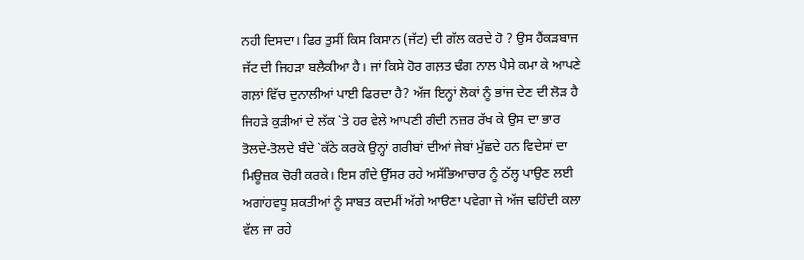ਨਹੀ ਦਿਸਦਾ। ਫਿਰ ਤੁਸੀਂ ਕਿਸ ਕਿਸਾਨ (ਜੱਟ) ਦੀ ਗੱਲ ਕਰਦੇ ਹੋ ? ਉਸ ਹੈਂਕੜਬਾਜ ਜੱਟ ਦੀ ਜਿਹੜਾ ਬਲੈਕੀਆ ਹੈ। ਜਾਂ ਕਿਸੇ ਹੋਰ ਗਲ਼ਤ ਢੰਗ ਨਾਲ ਪੈਸੇ ਕਮਾ ਕੇ ਆਪਣੇ ਗਲ਼ਾਂ ਵਿੱਚ ਦੁਨਾਲੀਆਂ ਪਾਈ ਫਿਰਦਾ ਹੈ? ਅੱਜ ਇਨ੍ਹਾਂ ਲੋਕਾਂ ਨੂੰ ਭਾਂਜ ਦੇਣ ਦੀ ਲੋੜ ਹੈ ਜਿਹੜੇ ਕੁੜੀਆਂ ਦੇ ਲੱਕ `ਤੇ ਹਰ ਵੇਲੇ ਆਪਣੀ ਗੰਦੀ ਨਜ਼ਰ ਰੱਖ ਕੇ ਉਸ ਦਾ ਭਾਰ ਤੋਲਦੇ-ਤੋਲਦੇ ਬੰਦੇ `ਕੱਠੇ ਕਰਕੇ ਉਨ੍ਹਾਂ ਗਰੀਬਾਂ ਦੀਆਂ ਜੇਬਾਂ ਮੁੱਛਦੇ ਹਨ ਵਿਦੇਸਾਂ ਦਾ ਮਿਊਜ਼ਕ ਚੋਰੀ ਕਰਕੇ। ਇਸ ਗੰਦੇ ਉੱਸਰ ਰਹੇ ਅਸੱਭਿਆਚਾਰ ਨੂੰ ਠੱਲ੍ਹ ਪਾਉਣ ਲਈ ਅਗਾਂਹਵਧੂ ਸ਼ਕਤੀਆਂ ਨੂੰ ਸਾਬਤ ਕਦਮੀਂ ਅੱਗੇ ਆੳਣਾ ਪਵੇਗਾ ਜੇ ਅੱਜ ਢਹਿੰਦੀ ਕਲਾ ਵੱਲ ਜਾ ਰਹੇ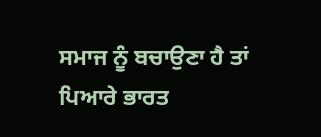ਸਮਾਜ ਨੂੰ ਬਚਾਉਣਾ ਹੈ ਤਾਂ ਪਿਆਰੇ ਭਾਰਤ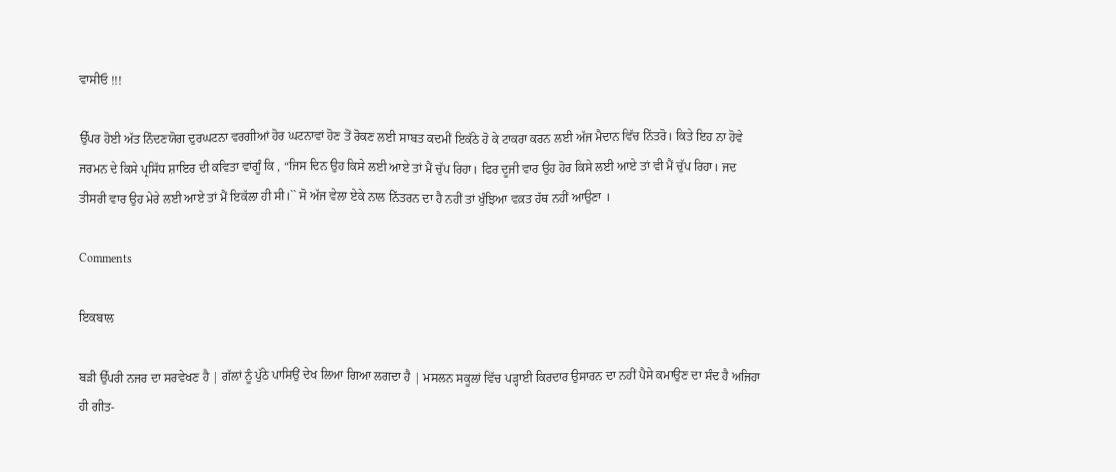ਵਾਸੀਓ !!!

ਉੱਪਰ ਹੋਈ ਅੱਤ ਨਿੰਦਣਯੋਗ ਦੁਰਘਟਨਾ ਵਰਗੀਆਂ ਹੋਰ ਘਟਨਾਵਾਂ ਹੋਣ ਤੋਂ ਰੋਕਣ ਲਈ ਸਾਬਤ ਕਦਮੀਂ ਇਕੱਠੇ ਹੋ ਕੇ ਟਾਕਰਾ ਕਰਨ ਲਈ ਅੱਜ ਮੈਦਾਨ ਵਿੱਚ ਨਿੱਤਰੋ। ਕਿਤੇ ਇਹ ਨਾ ਹੋਵੇ ਜਰਮਨ ਦੇ ਕਿਸੇ ਪ੍ਰਸਿੱਧ ਸ਼ਾਇਰ ਦੀ ਕਵਿਤਾ ਵਾਂਗੂੰ ਕਿ , “ਜਿਸ ਦਿਨ ਉਹ ਕਿਸੇ ਲਈ ਆਏ ਤਾਂ ਮੈਂ ਚੁੱਪ ਰਿਹਾ। ਫਿਰ ਦੂਜੀ ਵਾਰ ਉਹ ਹੋਰ ਕਿਸੇ ਲਈ ਆਏ ਤਾਂ ਵੀ ਮੈਂ ਚੁੱਪ ਰਿਹਾ। ਜਦ ਤੀਸਰੀ ਵਾਰ ਉਹ ਮੇਰੇ ਲਈ ਆਏ ਤਾਂ ਮੈਂ ਇਕੱਲਾ ਹੀ ਸੀ।`` ਸੋ ਅੱਜ ਵੇਲਾ ਏਕੇ ਨਾਲ ਨਿੱਤਰਨ ਦਾ ਹੈ ਨਹੀਂ ਤਾਂ ਖੁੰਝਿਆ ਵਕ਼ਤ ਹੱਥ ਨਹੀਂ ਆਉਣਾ ।

Comments

ਇਕਬਾਲ

ਬੜੀ ਉੱਪਰੀ ਨਜਰ ਦਾ ਸਰਵੇਖਣ ਹੈ | ਗੱਲਾਂ ਨੂੰ ਪੁੱਠੇ ਪਾਸਿਉਂ ਦੇਖ ਲਿਆ ਗਿਆ ਲਗਦਾ ਹੈ | ਮਸਲਨ ਸਕੂਲਾਂ ਵਿੱਚ ਪੜ੍ਹਾਈ ਕਿਰਦਾਰ ਉਸਾਰਨ ਦਾ ਨਹੀਂ ਪੈਸੇ ਕਮਾਉਣ ਦਾ ਸੰਦ ਹੈ ਅਜਿਹਾ ਹੀ ਗੀਤ-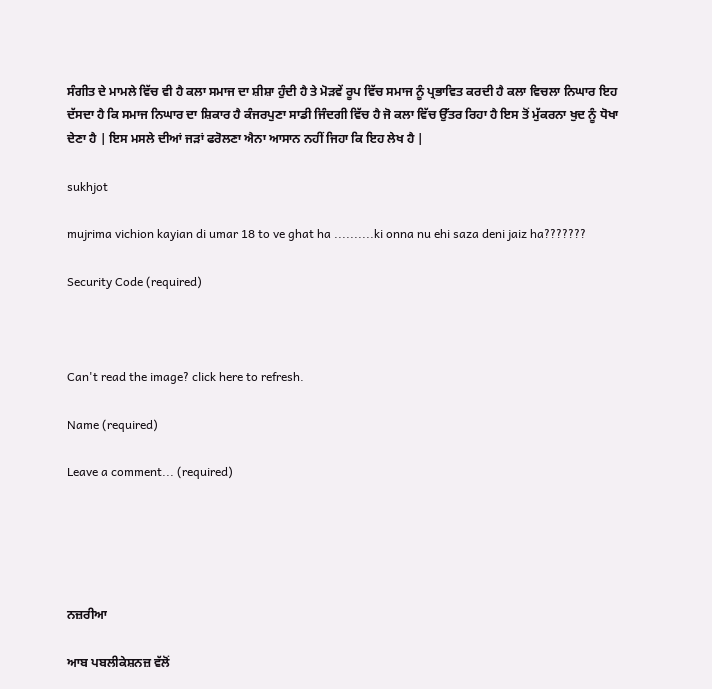ਸੰਗੀਤ ਦੇ ਮਾਮਲੇ ਵਿੱਚ ਵੀ ਹੈ ਕਲਾ ਸਮਾਜ ਦਾ ਸ਼ੀਸ਼ਾ ਹੁੰਦੀ ਹੈ ਤੇ ਮੋੜਵੇਂ ਰੂਪ ਵਿੱਚ ਸਮਾਜ ਨੂੰ ਪ੍ਰਭਾਵਿਤ ਕਰਦੀ ਹੈ ਕਲਾ ਵਿਚਲਾ ਨਿਘਾਰ ਇਹ ਦੱਸਦਾ ਹੈ ਕਿ ਸਮਾਜ ਨਿਘਾਰ ਦਾ ਸ਼ਿਕਾਰ ਹੈ ਕੰਜਰਪੁਣਾ ਸਾਡੀ ਜਿੰਦਗੀ ਵਿੱਚ ਹੈ ਜੋ ਕਲਾ ਵਿੱਚ ਉੱਤਰ ਰਿਹਾ ਹੈ ਇਸ ਤੋਂ ਮੁੱਕਰਨਾ ਖੁਦ ਨੂੰ ਧੋਖਾ ਦੇਣਾ ਹੈ | ਇਸ ਮਸਲੇ ਦੀਆਂ ਜੜਾਂ ਫਰੋਲਣਾ ਐਨਾ ਆਸਾਨ ਨਹੀਂ ਜਿਹਾ ਕਿ ਇਹ ਲੇਖ ਹੈ |

sukhjot

mujrima vichion kayian di umar 18 to ve ghat ha ..........ki onna nu ehi saza deni jaiz ha???????

Security Code (required)



Can't read the image? click here to refresh.

Name (required)

Leave a comment... (required)





ਨਜ਼ਰੀਆ

ਆਬ ਪਬਲੀਕੇਸ਼ਨਜ਼ ਵੱਲੋਂ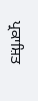ਪ੍ਰਕਾਸ਼ਿਤ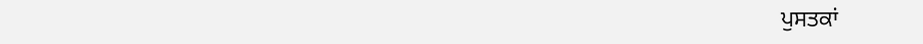ਪੁਸਤਕਾਂ